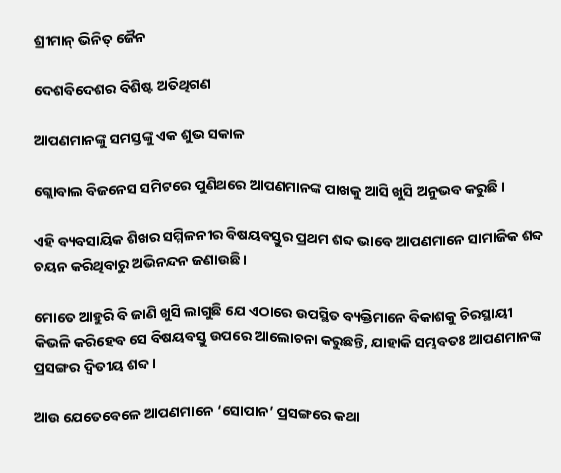ଶ୍ରୀମାନ୍ ଭିନିତ୍ ଜୈନ

ଦେଶବିଦେଶର ବିଶିଷ୍ଟ ଅତିଥିଗଣ

ଆପଣମାନଙ୍କୁ ସମସ୍ତଙ୍କୁ ଏକ ଶୁଭ ସକାଳ

ଗ୍ଲୋବାଲ ବିଜନେସ ସମିଟରେ ପୁଣିଥରେ ଆପଣମାନଙ୍କ ପାଖକୁ ଆସି ଖୁସି ଅନୁଭବ କରୁଛି ।

ଏହି ବ୍ୟବସାୟିକ ଶିଖର ସମ୍ମିଳନୀର ବିଷୟବସ୍ତୁର ପ୍ରଥମ ଶବ୍ଦ ଭାବେ ଆପଣମାନେ ସାମାଜିକ ଶବ୍ଦ ଚୟନ କରିଥିବାରୁ ଅଭିନନ୍ଦନ ଜଣାଉଛି ।

ମୋତେ ଆହୁରି ବି ଜାଣି ଖୁସି ଲାଗୁଛି ଯେ ଏଠାରେ ଉପସ୍ଥିତ ବ୍ୟକ୍ତିମାନେ ବିକାଶକୁ ଚିରସ୍ଥାୟୀ କିଭଳି କରିହେବ ସେ ବିଷୟବସ୍ତୁ ଉପରେ ଆଲୋଚନା କରୁଛନ୍ତି, ଯାହାକି ସମ୍ଭବତଃ ଆପଣମାନଙ୍କ ପ୍ରସଙ୍ଗର ଦ୍ୱିତୀୟ ଶବ୍ଦ ।

ଆଉ ଯେତେବେଳେ ଆପଣମାନେ ‘ସୋପାନ’ ପ୍ରସଙ୍ଗରେ କଥା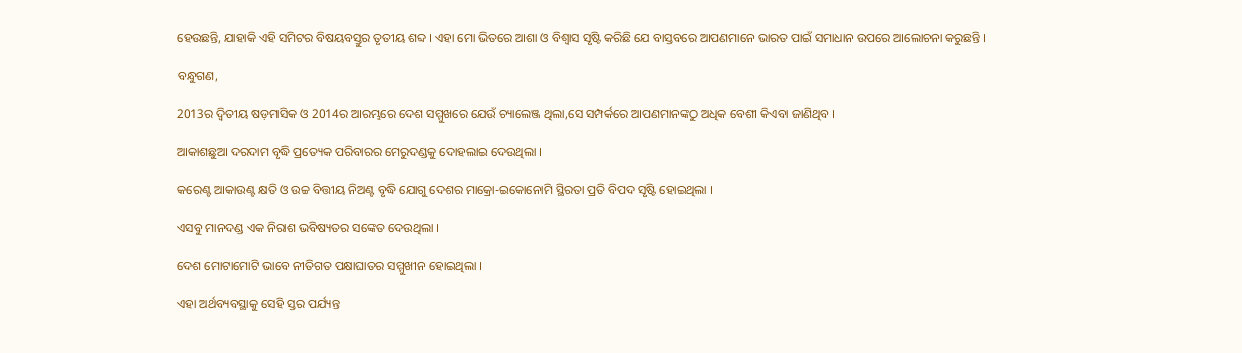ହେଉଛନ୍ତି, ଯାହାକି ଏହି ସମିଟର ବିଷୟବସ୍ତୁର ତୃତୀୟ ଶବ୍ଦ । ଏହା ମୋ ଭିତରେ ଆଶା ଓ ବିଶ୍ୱାସ ସୃଷ୍ଟି କରିଛି ଯେ ବାସ୍ତବରେ ଆପଣମାନେ ଭାରତ ପାଇଁ ସମାଧାନ ଉପରେ ଆଲୋଚନା କରୁଛନ୍ତି ।

ବନ୍ଧୁଗଣ,

2013ର ଦ୍ୱିତୀୟ ଷଡ଼ମାସିକ ଓ 2014ର ଆରମ୍ଭରେ ଦେଶ ସମ୍ମୁଖରେ ଯେଉଁ ଚ୍ୟାଲେଞ୍ଜ ଥିଲା,ସେ ସମ୍ପର୍କରେ ଆପଣମାନଙ୍କଠୁ ଅଧିକ ବେଶୀ କିଏବା ଜାଣିଥିବ ।

ଆକାଶଛୁଆ ଦରଦାମ ବୃଦ୍ଧି ପ୍ରତ୍ୟେକ ପରିବାରର ମେରୁଦଣ୍ଡକୁ ଦୋହଲାଇ ଦେଉଥିଲା ।

କରେଣ୍ଟ ଆକାଉଣ୍ଟ କ୍ଷତି ଓ ଉଚ୍ଚ ବିତ୍ତୀୟ ନିଅଣ୍ଟ ବୃଦ୍ଧି ଯୋଗୁ ଦେଶର ମାକ୍ରୋ-ଇକୋନୋମି ସ୍ଥିରତା ପ୍ରତି ବିପଦ ସୃଷ୍ଟି ହୋଇଥିଲା ।

ଏସବୁ ମାନଦଣ୍ଡ ଏକ ନିରାଶ ଭବିଷ୍ୟତର ସଙ୍କେତ ଦେଉଥିଲା ।

ଦେଶ ମୋଟାମୋଟି ଭାବେ ନୀତିଗତ ପକ୍ଷାଘାତର ସମ୍ମୁଖୀନ ହୋଇଥିଲା ।

ଏହା ଅର୍ଥବ୍ୟବସ୍ଥାକୁ ସେହି ସ୍ତର ପର୍ଯ୍ୟନ୍ତ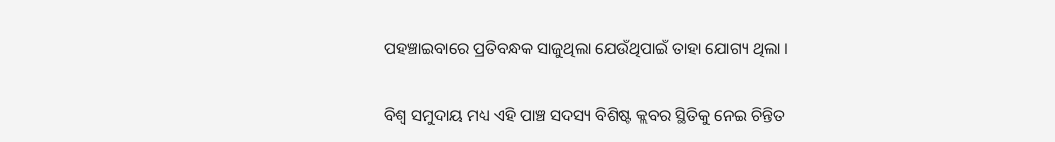ପହଞ୍ଚାଇବାରେ ପ୍ରତିବନ୍ଧକ ସାଜୁଥିଲା ଯେଉଁଥିପାଇଁ ତାହା ଯୋଗ୍ୟ ଥିଲା ।

ବିଶ୍ୱ ସମୁଦାୟ ମଧ୍ୟ ଏହି ପାଞ୍ଚ ସଦସ୍ୟ ବିଶିଷ୍ଟ କ୍ଲବର ସ୍ଥିତିକୁ ନେଇ ଚିନ୍ତିତ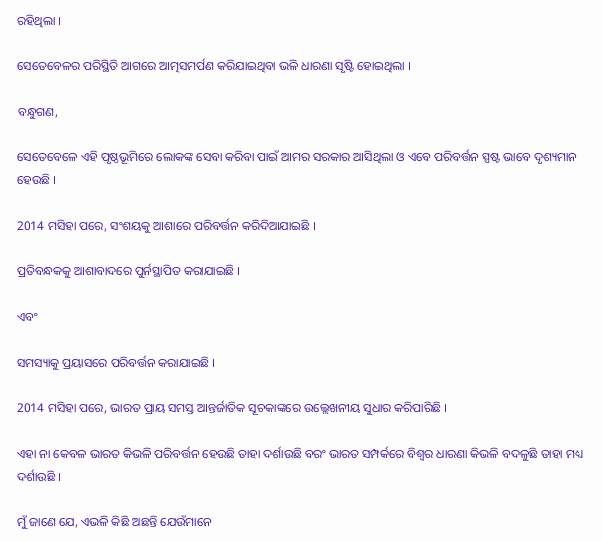ରହିଥିଲା ।

ସେତେବେଳର ପରିସ୍ଥିତି ଆଗରେ ଆତ୍ମସମର୍ପଣ କରିଯାଇଥିବା ଭଳି ଧାରଣା ସୃଷ୍ଟି ହୋଇଥିଲା ।

ବନ୍ଧୁଗଣ,

ସେତେବେଳେ ଏହି ପୃଷ୍ଠଭୂମିରେ ଲୋକଙ୍କ ସେବା କରିବା ପାଇଁ ଆମର ସରକାର ଆସିଥିଲା ଓ ଏବେ ପରିବର୍ତ୍ତନ ସ୍ପଷ୍ଟ ଭାବେ ଦୃଶ୍ୟମାନ ହେଉଛି ।

2014 ମସିହା ପରେ, ସଂଶୟକୁ ଆଶାରେ ପରିବର୍ତ୍ତନ କରିଦିଆଯାଇଛି ।

ପ୍ରତିବନ୍ଧକକୁ ଆଶାବାଦରେ ପୁର୍ନସ୍ଥାପିତ କରାଯାଇଛି ।

ଏବଂ

ସମସ୍ୟାକୁ ପ୍ରୟାସରେ ପରିବର୍ତ୍ତନ କରାଯାଇଛି ।

2014 ମସିହା ପରେ, ଭାରତ ପ୍ରାୟ ସମସ୍ତ ଆନ୍ତର୍ଜାତିକ ସୂଚକାଙ୍କରେ ଉଲ୍ଲେଖନୀୟ ସୁଧାର କରିପାରିଛି ।

ଏହା ନା କେବଳ ଭାରତ କିଭଳି ପରିବର୍ତ୍ତନ ହେଉଛି ତାହା ଦର୍ଶାଉଛି ବରଂ ଭାରତ ସମ୍ପର୍କରେ ବିଶ୍ୱର ଧାରଣା କିଭଳି ବଦଳୁଛି ତାହା ମଧ୍ୟ ଦର୍ଶାଉଛି ।

ମୁଁ ଜାଣେ ଯେ, ଏଭଳି କିଛି ଅଛନ୍ତି ଯେଉଁମାନେ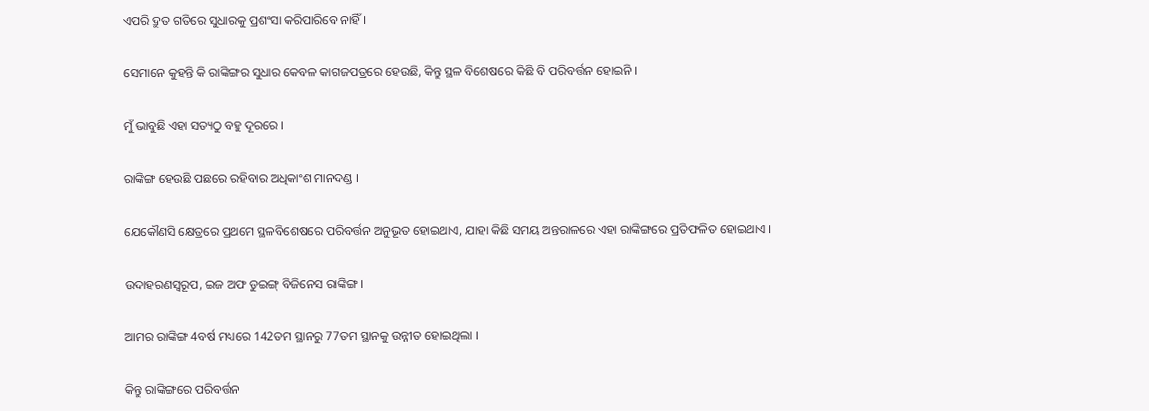ଏପରି ଦ୍ରୁତ ଗତିରେ ସୁଧାରକୁ ପ୍ରଶଂସା କରିପାରିବେ ନାହିଁ ।

ସେମାନେ କୁହନ୍ତି କି ରାଙ୍କିଙ୍ଗର ସୁଧାର କେବଳ କାଗଜପତ୍ରରେ ହେଉଛି, କିନ୍ତୁ ସ୍ଥଳ ବିଶେଷରେ କିଛି ବି ପରିବର୍ତ୍ତନ ହୋଇନି ।

ମୁଁ ଭାବୁଛି ଏହା ସତ୍ୟଠୁ ବହୁ ଦୂରରେ ।

ରାଙ୍କିଙ୍ଗ ହେଉଛି ପଛରେ ରହିବାର ଅଧିକାଂଶ ମାନଦଣ୍ଡ ।

ଯେକୌଣସି କ୍ଷେତ୍ରରେ ପ୍ରଥମେ ସ୍ଥଳବିଶେଷରେ ପରିବର୍ତ୍ତନ ଅନୁଭୂତ ହୋଇଥାଏ, ଯାହା କିଛି ସମୟ ଅନ୍ତରାଳରେ ଏହା ରାଙ୍କିଙ୍ଗରେ ପ୍ରତିଫଳିତ ହୋଇଥାଏ ।

ଉଦାହରଣସ୍ୱରୂପ, ଇଜ ଅଫ ଡୁଇଙ୍ଗ୍ ବିଜିନେସ ରାଙ୍କିଙ୍ଗ ।

ଆମର ରାଙ୍କିଙ୍ଗ 4ବର୍ଷ ମଧ୍ୟରେ 142ତମ ସ୍ଥାନରୁ 77ତମ ସ୍ଥାନକୁ ଉନ୍ନୀତ ହୋଇଥିଲା ।

କିନ୍ତୁ ରାଙ୍କିଙ୍ଗରେ ପରିବର୍ତ୍ତନ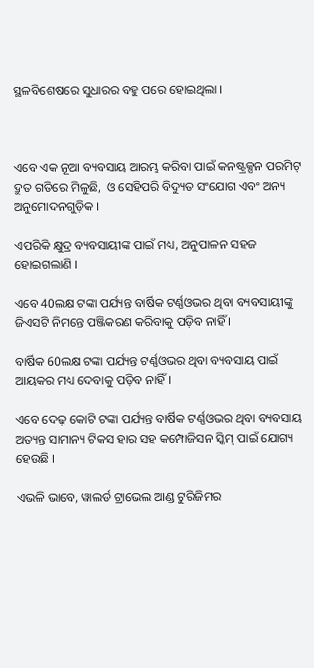ସ୍ଥଳବିଶେଷରେ ସୁଧାରର ବହୁ ପରେ ହୋଇଥିଲା ।



ଏବେ ଏକ ନୂଆ ବ୍ୟବସାୟ ଆରମ୍ଭ କରିବା ପାଇଁ କନଷ୍ଟ୍ରକ୍ସନ ପରମିଟ୍ ଦ୍ରୁତ ଗତିରେ ମିଳୁଛି,  ଓ ସେହିପରି ବିଦ୍ୟୁତ ସଂଯୋଗ ଏବଂ ଅନ୍ୟ ଅନୁମୋଦନଗୁଡ଼ିକ ।

ଏପରିକି କ୍ଷୁଦ୍ର ବ୍ୟବସାୟୀଙ୍କ ପାଇଁ ମଧ୍ୟ, ଅନୁପାଳନ ସହଜ ହୋଇଗଲାଣି ।

ଏବେ 40ଲକ୍ଷ ଟଙ୍କା ପର୍ଯ୍ୟନ୍ତ ବାର୍ଷିକ ଟର୍ଣ୍ଣଓଭର ଥିବା ବ୍ୟବସାୟୀଙ୍କୁ ଜିଏସଟି ନିମନ୍ତେ ପଞ୍ଜିକରଣ କରିବାକୁ ପଡ଼ିବ ନାହିଁ ।

ବାର୍ଷିକ 60ଲକ୍ଷ ଟଙ୍କା ପର୍ଯ୍ୟନ୍ତ ଟର୍ଣ୍ଣଓଭର ଥିବା ବ୍ୟବସାୟ ପାଇଁ ଆୟକର ମଧ୍ୟ ଦେବାକୁ ପଡ଼ିବ ନାହିଁ ।

ଏବେ ଦେଢ଼ କୋଟି ଟଙ୍କା ପର୍ଯ୍ୟନ୍ତ ବାର୍ଷିକ ଟର୍ଣ୍ଣଓଭର ଥିବା ବ୍ୟବସାୟ ଅତ୍ୟନ୍ତ ସାମାନ୍ୟ ଟିକସ ହାର ସହ କମ୍ପୋଜିସନ ସ୍କିମ୍ ପାଇଁ ଯୋଗ୍ୟ ହେଉଛି ।

ଏଭଳି ଭାବେ, ୱାଲର୍ଡ ଟ୍ରାଭେଲ ଆଣ୍ଡ ଟୁରିଜିମର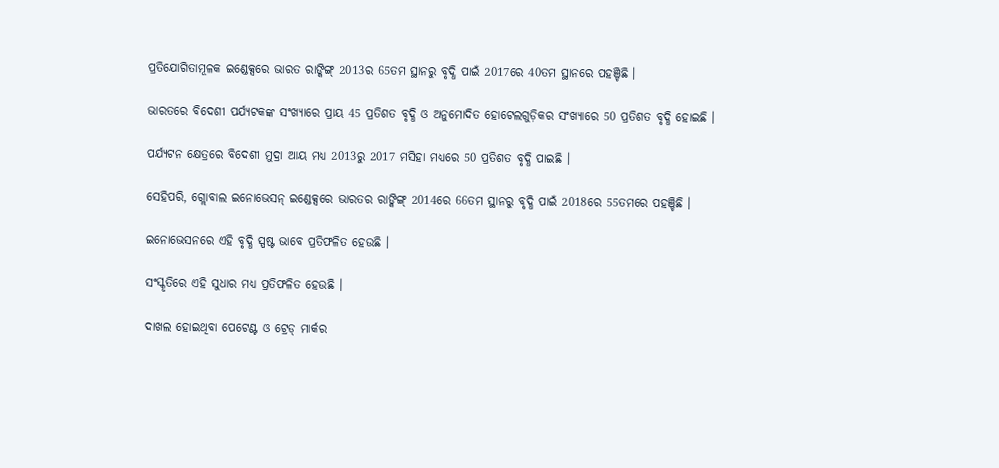ପ୍ରତିଯୋଗିତାମୂଳକ ଇଣ୍ଡେକ୍ସରେ ଭାରତ ରାଙ୍କିଙ୍ଗ୍ 2013ର 65ତମ ସ୍ଥାନରୁ ବୃଦ୍ଧି ପାଇଁ 2017ରେ 40ତମ ସ୍ଥାନରେ ପହଞ୍ଚିଛି ।

ଭାରତରେ ବିଦେଶୀ ପର୍ଯ୍ୟଟକଙ୍କ ସଂଖ୍ୟାରେ ପ୍ରାୟ 45 ପ୍ରତିଶତ ବୃଦ୍ଧି ଓ ଅନୁମୋଦିତ ହୋଟେଲଗୁଡ଼ିକର ସଂଖ୍ୟାରେ 50 ପ୍ରତିଶତ ବୃଦ୍ଧି ହୋଇଛି ।

ପର୍ଯ୍ୟଟନ କ୍ଷେତ୍ରରେ ବିଦେଶୀ ମୁଦ୍ରା ଆୟ ମଧ୍ୟ 2013ରୁ 2017 ମସିହା ମଧ୍ୟରେ 50 ପ୍ରତିଶତ ବୃଦ୍ଧି ପାଇଛି ।

ସେହିପରି, ଗ୍ଲୋବାଲ ଇନୋଭେସନ୍ ଇଣ୍ଡେକ୍ସରେ ଭାରତର ରାଙ୍କିଙ୍ଗ୍ 2014ରେ 66ତମ ସ୍ଥାନରୁ ବୃଦ୍ଧି ପାଇଁ 2018ରେ 55ତମରେ ପହଞ୍ଚିଛି ।

ଇନୋଭେସନରେ ଏହି ବୃଦ୍ଧି ସ୍ପଷ୍ଟ ଭାବେ ପ୍ରତିଫଳିତ ହେଉଛି ।

ସଂସ୍କୃତିରେ ଏହି ସୁଧାର ମଧ୍ୟ ପ୍ରତିଫଳିତ ହେଉଛି ।

ଦାଖଲ ହୋଇଥିବା ପେଟେଣ୍ଟ ଓ ଟ୍ରେଡ୍ ମାର୍କର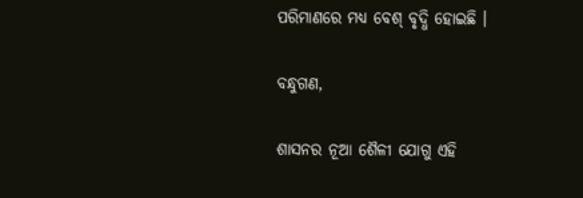ପରିମାଣରେ ମଧ୍ୟ ବେଶ୍ ବୃଦ୍ଧି ହୋଇଛି ।

ବନ୍ଧୁଗଣ,

ଶାସନର ନୂଆ ଶୈଳୀ ଯୋଗୁ ଏହି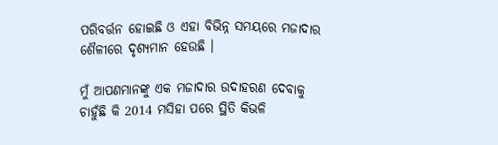ପରିବର୍ତ୍ତନ ହୋଇଛି ଓ ଏହା ବିଭିନ୍ନ ସମୟରେ ମଜାଦାର ଶୈଳୀରେ ଦୃଶ୍ୟମାନ ହେଉଛି ।

ମୁଁ ଆପଣମାନଙ୍କୁ ଏକ ମଜାଦାର ଉଦାହରଣ ଦେବାକୁ ଚାହୁଁଛି କି 2014 ମସିହା ପରେ ସ୍ଥିତି କିଭଳି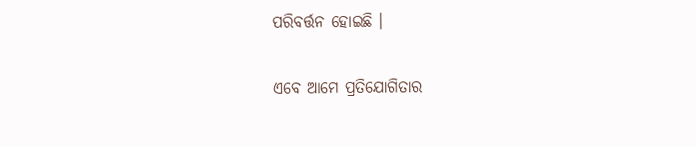ପରିବର୍ତ୍ତନ ହୋଇଛି ।

ଏବେ ଆମେ ପ୍ରତିଯୋଗିତାର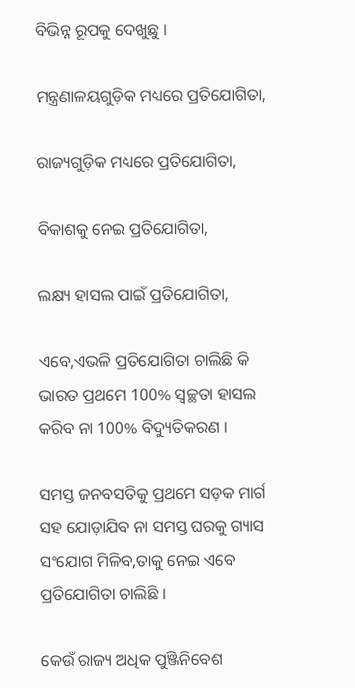ବିଭିନ୍ନ ରୂପକୁ ଦେଖୁଛୁ ।

ମନ୍ତ୍ରଣାଳୟଗୁଡ଼ିକ ମଧ୍ୟରେ ପ୍ରତିଯୋଗିତା,

ରାଜ୍ୟଗୁଡ଼ିକ ମଧ୍ୟରେ ପ୍ରତିଯୋଗିତା,

ବିକାଶକୁ ନେଇ ପ୍ରତିଯୋଗିତା,

ଲକ୍ଷ୍ୟ ହାସଲ ପାଇଁ ପ୍ରତିଯୋଗିତା,

ଏବେ,ଏଭଳି ପ୍ରତିଯୋଗିତା ଚାଲିଛି କି ଭାରତ ପ୍ରଥମେ 100% ସ୍ୱଚ୍ଛତା ହାସଲ କରିବ ନା 100% ବିଦ୍ୟୁତିକରଣ ।

ସମସ୍ତ ଜନବସତିକୁ ପ୍ରଥମେ ସଡ଼କ ମାର୍ଗ ସହ ଯୋଡ଼ାଯିବ ନା ସମସ୍ତ ଘରକୁ ଗ୍ୟାସ ସଂଯୋଗ ମିଳିବ,ତାକୁ ନେଇ ଏବେ ପ୍ରତିଯୋଗିତା ଚାଲିଛି ।

କେଉଁ ରାଜ୍ୟ ଅଧିକ ପୁଞ୍ଜିନିବେଶ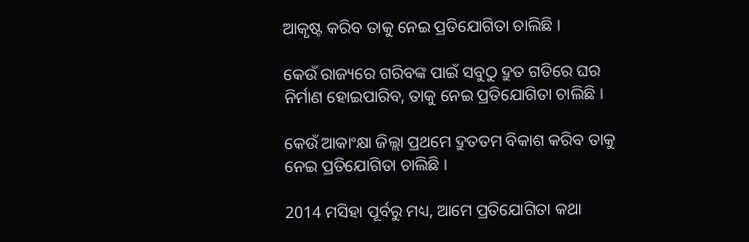ଆକୃଷ୍ଟ କରିବ ତାକୁ ନେଇ ପ୍ରତିଯୋଗିତା ଚାଲିଛି ।

କେଉଁ ରାଜ୍ୟରେ ଗରିବଙ୍କ ପାଇଁ ସବୁଠୁ ଦ୍ରୁତ ଗତିରେ ଘର ନିର୍ମାଣ ହୋଇପାରିବ, ତାକୁ ନେଇ ପ୍ରତିଯୋଗିତା ଚାଲିଛି ।

କେଉଁ ଆକାଂକ୍ଷା ଜିଲ୍ଲା ପ୍ରଥମେ ଦ୍ରୁତତମ ବିକାଶ କରିବ ତାକୁ ନେଇ ପ୍ରତିଯୋଗିତା ଚାଲିଛି ।

2014 ମସିହା ପୂର୍ବରୁ ମଧ୍ୟ, ଆମେ ପ୍ରତିଯୋଗିତା କଥା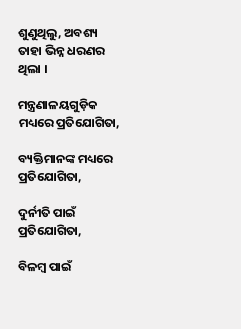ଶୁଣୁଥିଲୁ, ଅବଶ୍ୟ ତାହା ଭିନ୍ନ ଧରଣର ଥିଲା ।

ମନ୍ତ୍ରଣାଳୟଗୁଡ଼ିକ ମଧ୍ୟରେ ପ୍ରତିଯୋଗିତା,

ବ୍ୟକ୍ତିମାନଙ୍କ ମଧ୍ୟରେ ପ୍ରତିଯୋଗିତା,

ଦୁର୍ନୀତି ପାଇଁ ପ୍ରତିଯୋଗିତା,

ବିଳମ୍ବ ପାଇଁ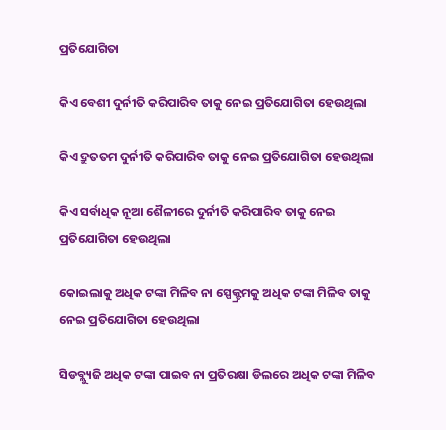ପ୍ରତିଯୋଗିତା

କିଏ ବେଶୀ ଦୁର୍ନୀତି କରିପାରିବ ତାକୁ ନେଇ ପ୍ରତିଯୋଗିତା ହେଉଥିଲା

କିଏ ଦ୍ରୁତତମ ଦୁର୍ନୀତି କରିପାରିବ ତାକୁ ନେଇ ପ୍ରତିଯୋଗିତା ହେଉଥିଲା

କିଏ ସର୍ବାଧିକ ନୂଆ ଶୈଳୀରେ ଦୁର୍ନୀତି କରିପାରିବ ତାକୁ ନେଇ ପ୍ରତିଯୋଗିତା ହେଉଥିଲା

କୋଇଲାକୁ ଅଧିକ ଟଙ୍କା ମିଳିବ ନା ସ୍ପେକ୍ଟ୍ରମକୁ ଅଧିକ ଟଙ୍କା ମିଳିବ ତାକୁ ନେଇ ପ୍ରତିଯୋଗିତା ହେଉଥିଲା

ସିଡବ୍ଲ୍ୟୁଜି ଅଧିକ ଟଙ୍କା ପାଇବ ନା ପ୍ରତିରକ୍ଷା ଡିଲରେ ଅଧିକ ଟଙ୍କା ମିଳିବ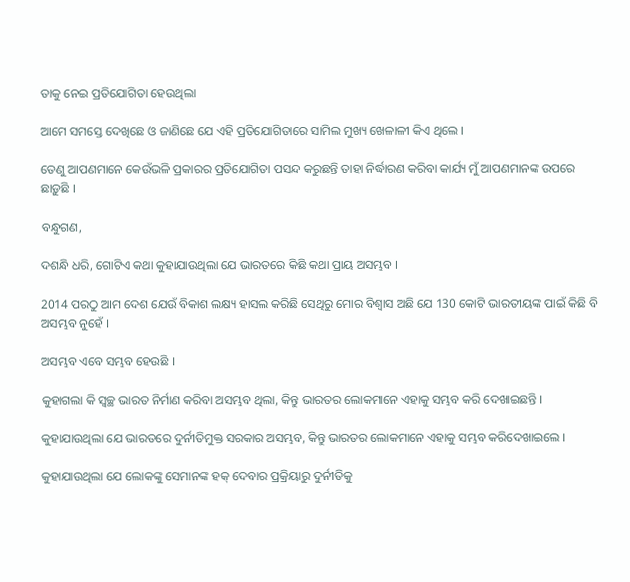ତାକୁ ନେଇ ପ୍ରତିଯୋଗିତା ହେଉଥିଲା

ଆମେ ସମସ୍ତେ ଦେଖିଛେ ଓ ଜାଣିଛେ ଯେ ଏହି ପ୍ରତିଯୋଗିତାରେ ସାମିଲ ମୁଖ୍ୟ ଖେଳାଳୀ କିଏ ଥିଲେ ।

ତେଣୁ ଆପଣମାନେ କେଉଁଭଳି ପ୍ରକାରର ପ୍ରତିଯୋଗିତା ପସନ୍ଦ କରୁଛନ୍ତି ତାହା ନିର୍ଦ୍ଧାରଣ କରିବା କାର୍ଯ୍ୟ ମୁଁ ଆପଣମାନଙ୍କ ଉପରେ ଛାଡ଼ୁଛି ।

ବନ୍ଧୁଗଣ,

ଦଶନ୍ଧି ଧରି, ଗୋଟିଏ କଥା କୁହାଯାଉଥିଲା ଯେ ଭାରତରେ କିଛି କଥା ପ୍ରାୟ ଅସମ୍ଭବ ।

2014 ପରଠୁ ଆମ ଦେଶ ଯେଉଁ ବିକାଶ ଲକ୍ଷ୍ୟ ହାସଲ କରିଛି ସେଥିରୁ ମୋର ବିଶ୍ୱାସ ଅଛି ଯେ 130 କୋଟି ଭାରତୀୟଙ୍କ ପାଇଁ କିଛି ବି ଅସମ୍ଭବ ନୁହେଁ ।

ଅସମ୍ଭବ ଏବେ ସମ୍ଭବ ହେଉଛି ।

କୁହାଗଲା କି ସ୍ୱଚ୍ଛ ଭାରତ ନିର୍ମାଣ କରିବା ଅସମ୍ଭବ ଥିଲା, କିନ୍ତୁ ଭାରତର ଲୋକମାନେ ଏହାକୁ ସମ୍ଭବ କରି ଦେଖାଇଛନ୍ତି ।

କୁହାଯାଉଥିଲା ଯେ ଭାରତରେ ଦୁର୍ନୀତିମୁକ୍ତ ସରକାର ଅସମ୍ଭବ, କିନ୍ତୁ ଭାରତର ଲୋକମାନେ ଏହାକୁ ସମ୍ଭବ କରିଦେଖାଇଲେ ।

କୁହାଯାଉଥିଲା ଯେ ଲୋକଙ୍କୁ ସେମାନଙ୍କ ହକ୍ ଦେବାର ପ୍ରକ୍ରିୟାରୁ ଦୁର୍ନୀତିକୁ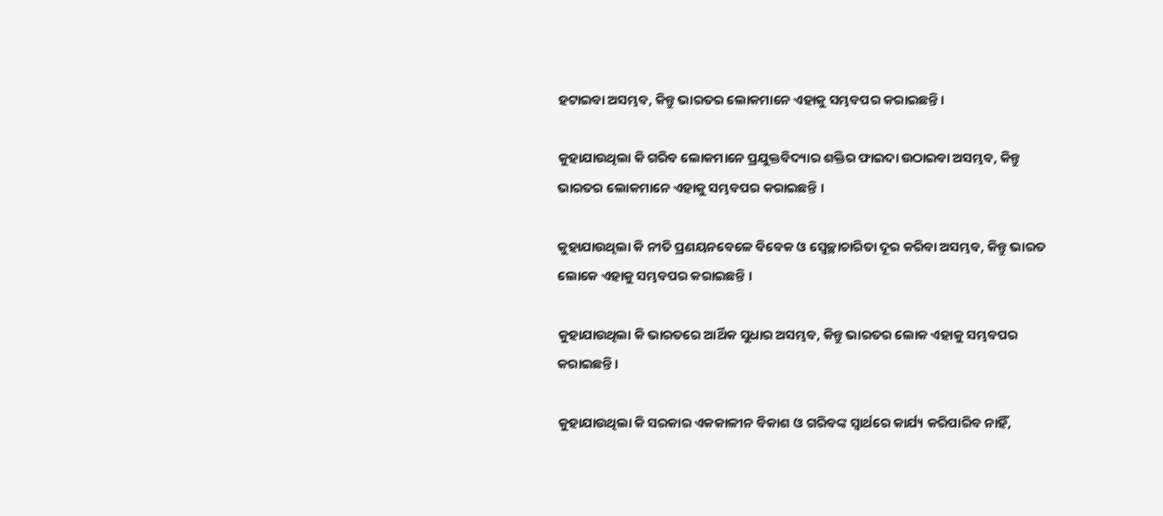ହଟାଇବା ଅସମ୍ଭବ, କିନ୍ତୁ ଭାରତର ଲୋକମାନେ ଏହାକୁ ସମ୍ଭବପର କରାଇଛନ୍ତି ।

କୁହାଯାଉଥିଲା କି ଗରିବ ଲୋକମାନେ ପ୍ରଯୁକ୍ତବିଦ୍ୟାର ଶକ୍ତିର ଫାଇଦା ଉଠାଇବା ଅସମ୍ଭବ, କିନ୍ତୁ ଭାରତର ଲୋକମାନେ ଏହାକୁ ସମ୍ଭବପର କରାଇଛନ୍ତି ।

କୁହାଯାଉଥିଲା କି ନୀତି ପ୍ରଣୟନବେଳେ ବିବେକ ଓ ସ୍ୱେଚ୍ଛାଚାରିତା ଦୂର କରିବା ଅସମ୍ଭବ, କିନ୍ତୁ ଭାରତ ଲୋକେ ଏହାକୁ ସମ୍ଭବପର କରାଇଛନ୍ତି ।

କୁହାଯାଉଥିଲା କି ଭାରତରେ ଆର୍ଥିକ ସୁଧାର ଅସମ୍ଭବ, କିନ୍ତୁ ଭାରତର ଲୋକ ଏହାକୁ ସମ୍ଭବପର କରାଇଛନ୍ତି ।

କୁହାଯାଉଥିଲା କି ସରକାର ଏକକାଳୀନ ବିକାଶ ଓ ଗରିବଙ୍କ ସ୍ୱାର୍ଥରେ କାର୍ଯ୍ୟ କରିପାରିବ ନାହିଁ,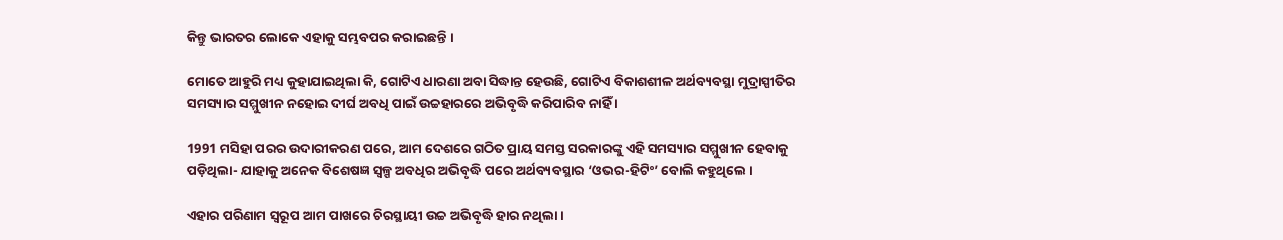କିନ୍ତୁ ଭାରତର ଲୋକେ ଏହାକୁ ସମ୍ଭବପର କରାଇଛନ୍ତି ।

ମୋତେ ଆହୁରି ମଧ୍ୟ କୁହାଯାଇଥିଲା କି, ଗୋଟିଏ ଧାରଣା ଅବା ସିଦ୍ଧାନ୍ତ ହେଉଛି, ଗୋଟିଏ ବିକାଶଶୀଳ ଅର୍ଥବ୍ୟବସ୍ଥା ମୁଦ୍ରାସ୍ପୀତିର ସମସ୍ୟାର ସମ୍ମୁଖୀନ ନହୋଇ ଦୀର୍ଘ ଅବଧି ପାଇଁ ଉଚ୍ଚହାରରେ ଅଭିବୃଦ୍ଧି କରିପାରିବ ନାହିଁ ।

1991 ମସିହା ପରର ଉଦାରୀକରଣ ପରେ, ଆମ ଦେଶରେ ଗଠିତ ପ୍ରାୟ ସମସ୍ତ ସରକାରଙ୍କୁ ଏହି ସମସ୍ୟାର ସମ୍ମୁଖୀନ ହେବାକୁ ପଡ଼ିଥିଲା- ଯାହାକୁ ଅନେକ ବିଶେଷଜ୍ଞ ସ୍ୱଳ୍ପ ଅବଧିର ଅଭିବୃଦ୍ଧି ପରେ ଅର୍ଥବ୍ୟବସ୍ଥାର ‘ଓଭର-ହିଟିଂ’ ବୋଲି କହୁଥିଲେ ।

ଏହାର ପରିଣାମ ସ୍ୱରୂପ ଆମ ପାଖରେ ଚିରସ୍ଥାୟୀ ଉଚ୍ଚ ଅଭିବୃଦ୍ଧି ହାର ନଥିଲା ।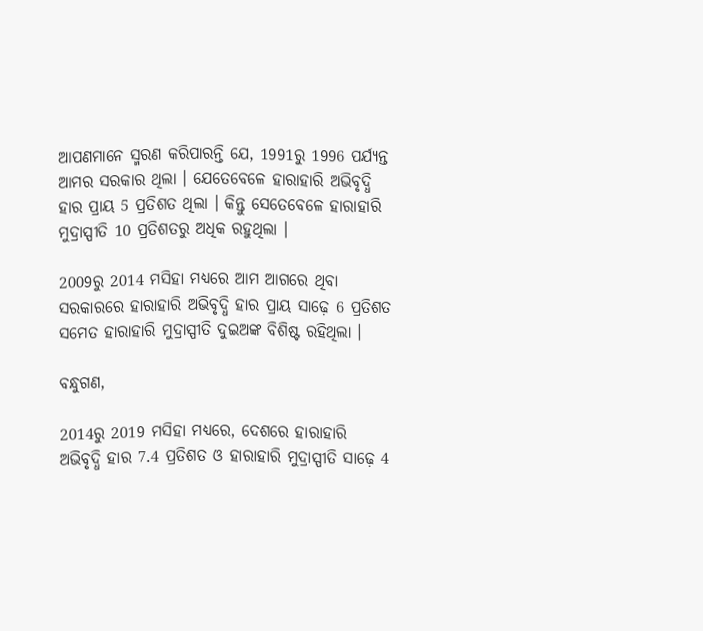ଆପଣମାନେ ସ୍ମରଣ କରିପାରନ୍ତି ଯେ, 1991ରୁ 1996 ପର୍ଯ୍ୟନ୍ତ ଆମର ସରକାର ଥିଲା । ଯେତେବେଳେ ହାରାହାରି ଅଭିବୃଦ୍ଧି ହାର ପ୍ରାୟ 5 ପ୍ରତିଶତ ଥିଲା । କିନ୍ତୁ ସେତେବେଳେ ହାରାହାରି ମୁଦ୍ରାସ୍ପୀତି 10 ପ୍ରତିଶତରୁ ଅଧିକ ରହୁଥିଲା ।

2009ରୁ 2014 ମସିହା ମଧ୍ୟରେ ଆମ ଆଗରେ ଥିବା ସରକାରରେ ହାରାହାରି ଅଭିବୃଦ୍ଧି ହାର ପ୍ରାୟ ସାଢ଼େ 6 ପ୍ରତିଶତ ସମେତ ହାରାହାରି ମୁଦ୍ରାସ୍ପୀତି ଦୁଇଅଙ୍କ ବିଶିଷ୍ଟ ରହିଥିଲା ।

ବନ୍ଧୁଗଣ,

2014ରୁ 2019 ମସିହା ମଧ୍ୟରେ, ଦେଶରେ ହାରାହାରି ଅଭିବୃଦ୍ଧି ହାର 7.4 ପ୍ରତିଶତ ଓ ହାରାହାରି ମୁଦ୍ରାସ୍ପୀତି ସାଢ଼େ 4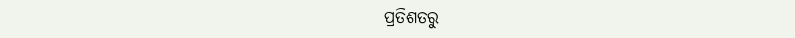ପ୍ରତିଶତରୁ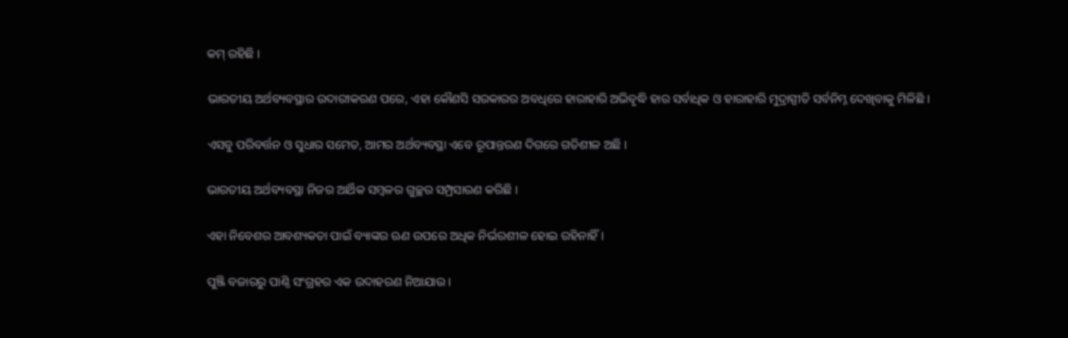କମ୍ ରହିଛି ।

ଭାରତୀୟ ଅର୍ଥବ୍ୟବସ୍ଥାର ଉଦାରୀକରଣ ପରେ, ଏହା କୌଣସି ସରକାରର ଅବଧିରେ ହାରାହାରି ଅଭିବୃଦ୍ଧି ହାର ସର୍ବାଧିକ ଓ ହାରାହାରି ମୁଦ୍ରାସ୍ପୀତି ସର୍ବନିମ୍ନ ଦେଖିବାକୁ ମିଳିଛି ।

ଏସବୁ ପରିବର୍ତ୍ତନ ଓ ସୁଧାର ସମେତ, ଆମର ଅର୍ଥବ୍ୟବସ୍ଥା ଏବେ ରୂପାନ୍ତରଣ ଦିଗରେ ଗତିଶୀଳ ଅଛି ।

ଭାରତୀୟ ଅର୍ଥବ୍ୟବସ୍ଥା ନିଜର ଆର୍ଥିକ ସମ୍ବଳର ଗୁଚ୍ଛର ସମ୍ପ୍ରସାରଣ କରିଛି ।

ଏହା ନିବେଶର ଆବଶ୍ୟକତା ପାଇଁ ବ୍ୟାଙ୍କର ଋଣ ଉପରେ ଅଧିକ ନିର୍ଭରଶୀଳ ହୋଇ ରହିନାହିଁ ।

ପୁଞ୍ଜି ବଜାରରୁ ପାଣ୍ଠି ସଂଗ୍ରହର ଏକ ଉଦାହରଣ ନିଆଯାଉ ।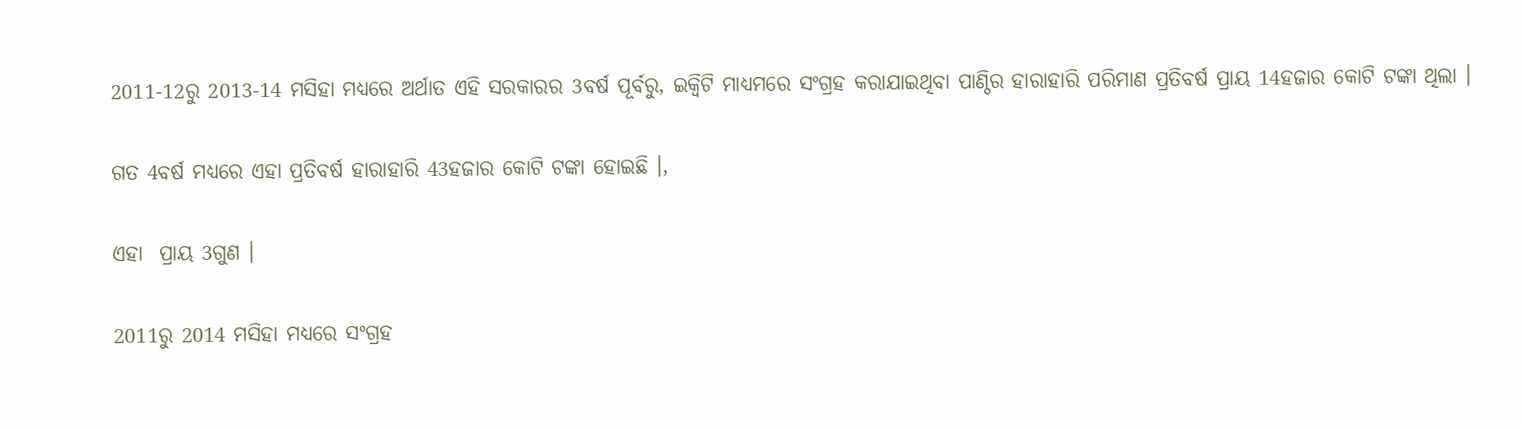2011-12ରୁ 2013-14 ମସିହା ମଧ୍ୟରେ ଅର୍ଥାତ ଏହି ସରକାରର 3ବର୍ଷ ପୂର୍ବରୁ, ଇକ୍ୱିଟି ମାଧ୍ୟମରେ ସଂଗ୍ରହ କରାଯାଇଥିବା ପାଣ୍ଠିର ହାରାହାରି ପରିମାଣ ପ୍ରତିବର୍ଷ ପ୍ରାୟ 14ହଜାର କୋଟି ଟଙ୍କା ଥିଲା ।

ଗତ 4ବର୍ଷ ମଧ୍ୟରେ ଏହା ପ୍ରତିବର୍ଷ ହାରାହାରି 43ହଜାର କୋଟି ଟଙ୍କା ହୋଇଛି ।,

ଏହା  ପ୍ରାୟ 3ଗୁଣ ।

2011ରୁ 2014 ମସିହା ମଧ୍ୟରେ ସଂଗ୍ରହ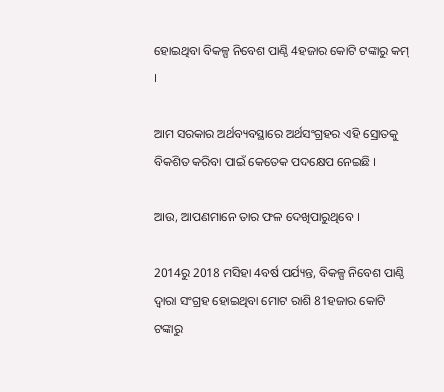ହୋଇଥିବା ବିକଳ୍ପ ନିବେଶ ପାଣ୍ଠି 4ହଜାର କୋଟି ଟଙ୍କାରୁ କମ୍ ।

ଆମ ସରକାର ଅର୍ଥବ୍ୟବସ୍ଥାରେ ଅର୍ଥସଂଗ୍ରହର ଏହି ସ୍ରୋତକୁ ବିକଶିତ କରିବା ପାଇଁ କେତେକ ପଦକ୍ଷେପ ନେଇଛି ।

ଆଉ, ଆପଣମାନେ ତାର ଫଳ ଦେଖିପାରୁଥିବେ ।

2014ରୁ 2018 ମସିହା 4ବର୍ଷ ପର୍ଯ୍ୟନ୍ତ, ବିକଳ୍ପ ନିବେଶ ପାଣ୍ଠି ଦ୍ୱାରା ସଂଗ୍ରହ ହୋଇଥିବା ମୋଟ ରାଶି 81ହଜାର କୋଟି ଟଙ୍କାରୁ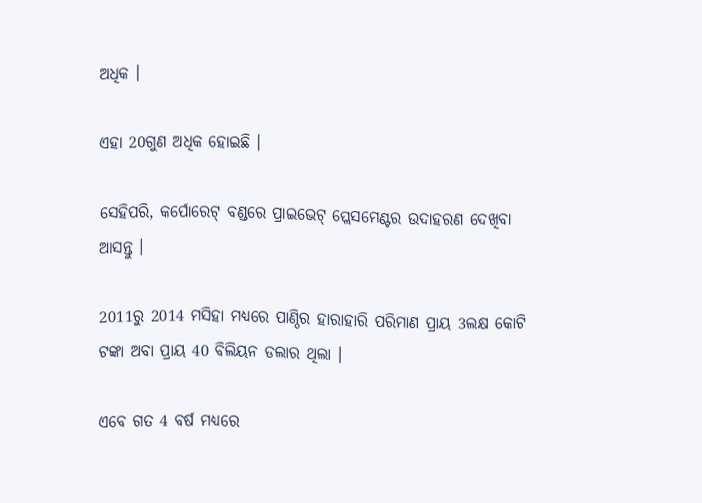ଅଧିକ ।

ଏହା 20ଗୁଣ ଅଧିକ ହୋଇଛି ।

ସେହିପରି, କର୍ପୋରେଟ୍ ବଣ୍ଡରେ ପ୍ରାଇଭେଟ୍ ପ୍ଲେସମେଣ୍ଟର ଉଦାହରଣ ଦେଖିବା ଆସନ୍ତୁ ।

2011ରୁ 2014 ମସିହା ମଧ୍ୟରେ ପାଣ୍ଠିର ହାରାହାରି ପରିମାଣ ପ୍ରାୟ 3ଲକ୍ଷ କୋଟି ଟଙ୍କା ଅବା ପ୍ରାୟ 40 ବିଲିୟନ ଡଲାର ଥିଲା ।

ଏବେ ଗତ 4 ବର୍ଷ ମଧ୍ୟରେ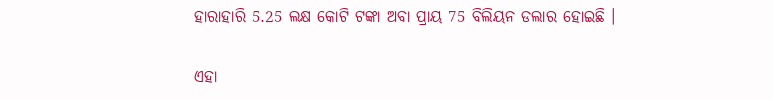ହାରାହାରି 5.25 ଲକ୍ଷ କୋଟି ଟଙ୍କା ଅବା ପ୍ରାୟ 75 ବିଲିୟନ ଡଲାର ହୋଇଛି ।

ଏହା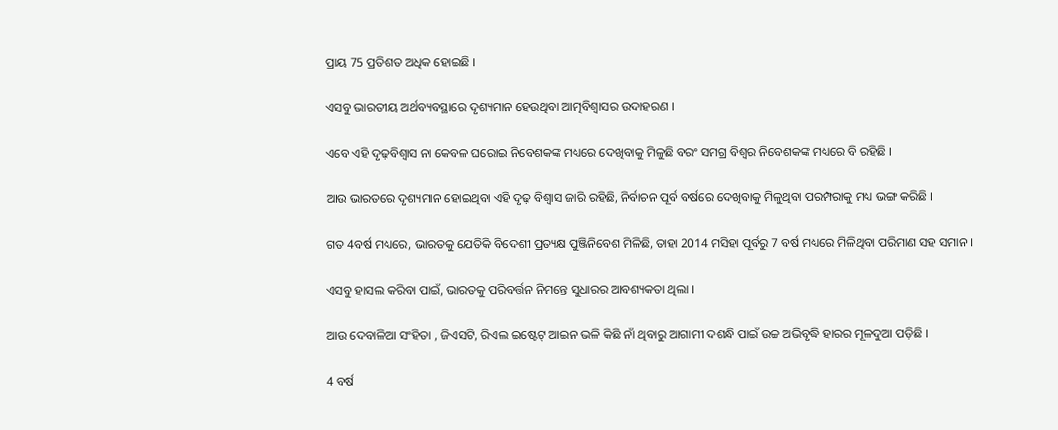ପ୍ରାୟ 75 ପ୍ରତିଶତ ଅଧିକ ହୋଇଛି ।

ଏସବୁ ଭାରତୀୟ ଅର୍ଥବ୍ୟବସ୍ଥାରେ ଦୃଶ୍ୟମାନ ହେଉଥିବା ଆତ୍ମବିଶ୍ୱାସର ଉଦାହରଣ ।

ଏବେ ଏହି ଦୃଢ଼ବିଶ୍ୱାସ ନା କେବଳ ଘରୋଇ ନିବେଶକଙ୍କ ମଧ୍ୟରେ ଦେଖିବାକୁ ମିଳୁଛି ବରଂ ସମଗ୍ର ବିଶ୍ୱର ନିବେଶକଙ୍କ ମଧ୍ୟରେ ବି ରହିଛି ।

ଆଉ ଭାରତରେ ଦୃଶ୍ୟମାନ ହୋଇଥିବା ଏହି ଦୃଢ଼ ବିଶ୍ୱାସ ଜାରି ରହିଛି, ନିର୍ବାଚନ ପୂର୍ବ ବର୍ଷରେ ଦେଖିବାକୁ ମିଳୁଥିବା ପରମ୍ପରାକୁ ମଧ୍ୟ ଭଙ୍ଗ କରିଛି ।

ଗତ 4ବର୍ଷ ମଧ୍ୟରେ, ଭାରତକୁ ଯେତିକି ବିଦେଶୀ ପ୍ରତ୍ୟକ୍ଷ ପୁଞ୍ଜିନିବେଶ ମିଳିଛି, ତାହା 2014 ମସିହା ପୂର୍ବରୁ 7 ବର୍ଷ ମଧ୍ୟରେ ମିଳିଥିବା ପରିମାଣ ସହ ସମାନ ।

ଏସବୁ ହାସଲ କରିବା ପାଇଁ, ଭାରତକୁ ପରିବର୍ତ୍ତନ ନିମନ୍ତେ ସୁଧାରର ଆବଶ୍ୟକତା ଥିଲା ।

ଆଉ ଦେବାଳିଆ ସଂହିତା , ଜିଏସଟି, ରିଏଲ ଇଷ୍ଟେଟ୍ ଆଇନ ଭଳି କିଛି ନାଁ ଥିବାରୁ ଆଗାମୀ ଦଶନ୍ଧି ପାଇଁ ଉଚ୍ଚ ଅଭିବୃଦ୍ଧି ହାରର ମୂଳଦୁଆ ପଡ଼ିଛି ।

4 ବର୍ଷ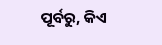ପୂର୍ବରୁ, କିଏ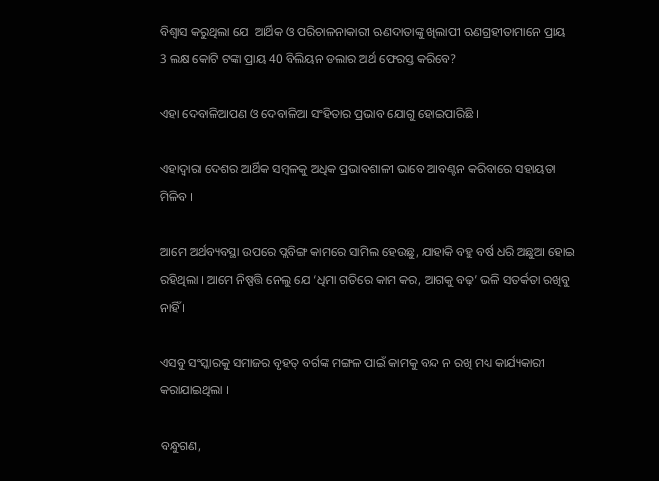ବିଶ୍ୱାସ କରୁଥିଲା ଯେ  ଆର୍ଥିକ ଓ ପରିଚାଳନାକାରୀ ଋଣଦାତାଙ୍କୁ ଖିଲାପୀ ଋଣଗ୍ରହୀତାମାନେ ପ୍ରାୟ 3 ଲକ୍ଷ କୋଟି ଟଙ୍କା ପ୍ରାୟ 40 ବିଲିୟନ ଡଲାର ଅର୍ଥ ଫେରସ୍ତ କରିବେ?

ଏହା ଦେବାଳିଆପଣ ଓ ଦେବାଳିଆ ସଂହିତାର ପ୍ରଭାବ ଯୋଗୁ ହୋଇପାରିଛି ।

ଏହାଦ୍ୱାରା ଦେଶର ଆର୍ଥିକ ସମ୍ବଳକୁ ଅଧିକ ପ୍ରଭାବଶାଳୀ ଭାବେ ଆବଣ୍ଟନ କରିବାରେ ସହାୟତା ମିଳିବ ।

ଆମେ ଅର୍ଥବ୍ୟବସ୍ଥା ଉପରେ ପ୍ଲବିଙ୍ଗ କାମରେ ସାମିଲ ହେଉଛୁ, ଯାହାକି ବହୁ ବର୍ଷ ଧରି ଅଛୁଆ ହୋଇ ରହିଥିଲା । ଆମେ ନିଷ୍ପତ୍ତି ନେଲୁ ଯେ ‘ଧିମା ଗତିରେ କାମ କର, ଆଗକୁ ବଢ଼’ ଭଳି ସତର୍କତା ରଖିବୁ ନାହିଁ ।

ଏସବୁ ସଂସ୍କାରକୁ ସମାଜର ବୃହତ୍ ବର୍ଗଙ୍କ ମଙ୍ଗଳ ପାଇଁ କାମକୁ ବନ୍ଦ ନ ରଖି ମଧ୍ୟ କାର୍ଯ୍ୟକାରୀ କରାଯାଇଥିଲା ।

ବନ୍ଧୁଗଣ,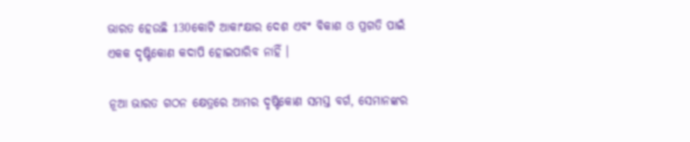ଭାରତ ହେଉଛି 130କୋଟି ଆକାଂକ୍ଷାର ଦେଶ ଏବଂ ବିକାଶ ଓ ପ୍ରଗତି ପାଇଁ ଏକକ ଦୃଷ୍ଟିକୋଣ କଦାପି ହୋଇପାରିବ ନାହିଁ ।

ନୂଆ ଭାରତ ଗଠନ କ୍ଷେତ୍ରରେ ଆମର ଦୃଷ୍ଟିକୋଣ ସମସ୍ତ ବର୍ଗ, ସେମାନଙ୍କର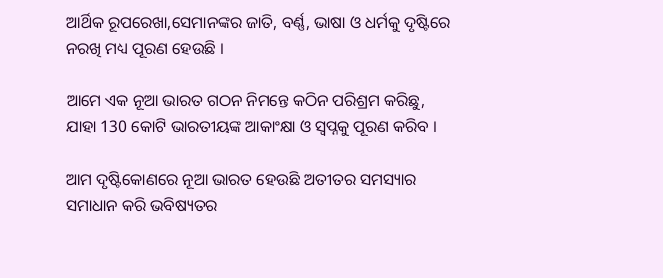ଆର୍ଥିକ ରୂପରେଖା,ସେମାନଙ୍କର ଜାତି, ବର୍ଣ୍ଣ, ଭାଷା ଓ ଧର୍ମକୁ ଦୃଷ୍ଟିରେ ନରଖି ମଧ୍ୟ ପୂରଣ ହେଉଛି ।

ଆମେ ଏକ ନୂଆ ଭାରତ ଗଠନ ନିମନ୍ତେ କଠିନ ପରିଶ୍ରମ କରିଛୁ, ଯାହା 130 କୋଟି ଭାରତୀୟଙ୍କ ଆକାଂକ୍ଷା ଓ ସ୍ୱପ୍ନକୁ ପୂରଣ କରିବ ।

ଆମ ଦୃଷ୍ଟିକୋଣରେ ନୂଆ ଭାରତ ହେଉଛି ଅତୀତର ସମସ୍ୟାର ସମାଧାନ କରି ଭବିଷ୍ୟତର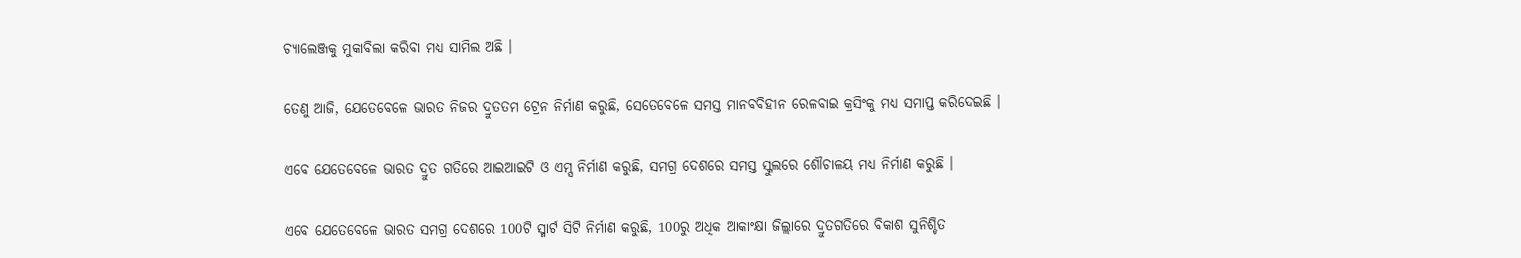ଚ୍ୟାଲେଞ୍ଜକୁ ମୁକାବିଲା କରିବା ମଧ୍ୟ ସାମିଲ ଅଛି ।

ତେଣୁ ଆଜି, ଯେତେବେଳେ ଭାରତ ନିଜର ଦ୍ରୁତତମ ଟ୍ରେନ ନିର୍ମାଣ କରୁଛି, ସେତେବେଳେ ସମସ୍ତ ମାନବବିହୀନ ରେଳବାଇ କ୍ରସିଂକୁ ମଧ୍ୟ ସମାପ୍ତ କରିଦେଇଛି ।

ଏବେ ଯେତେବେଳେ ଭାରତ ଦ୍ରୁତ ଗତିରେ ଆଇଆଇଟି ଓ ଏମ୍ସ ନିର୍ମାଣ କରୁଛି, ସମଗ୍ର ଦେଶରେ ସମସ୍ତ ସ୍କୁଲରେ ଶୌଚାଳୟ ମଧ୍ୟ ନିର୍ମାଣ କରୁଛି ।

ଏବେ ଯେତେବେଳେ ଭାରତ ସମଗ୍ର ଦେଶରେ 100ଟି ସ୍ମାର୍ଟ ସିଟି ନିର୍ମାଣ କରୁଛି, 100ରୁ ଅଧିକ ଆକାଂକ୍ଷା ଜିଲ୍ଲାରେ ଦ୍ରୁତଗତିରେ ବିକାଶ ସୁନିଶ୍ଚିତ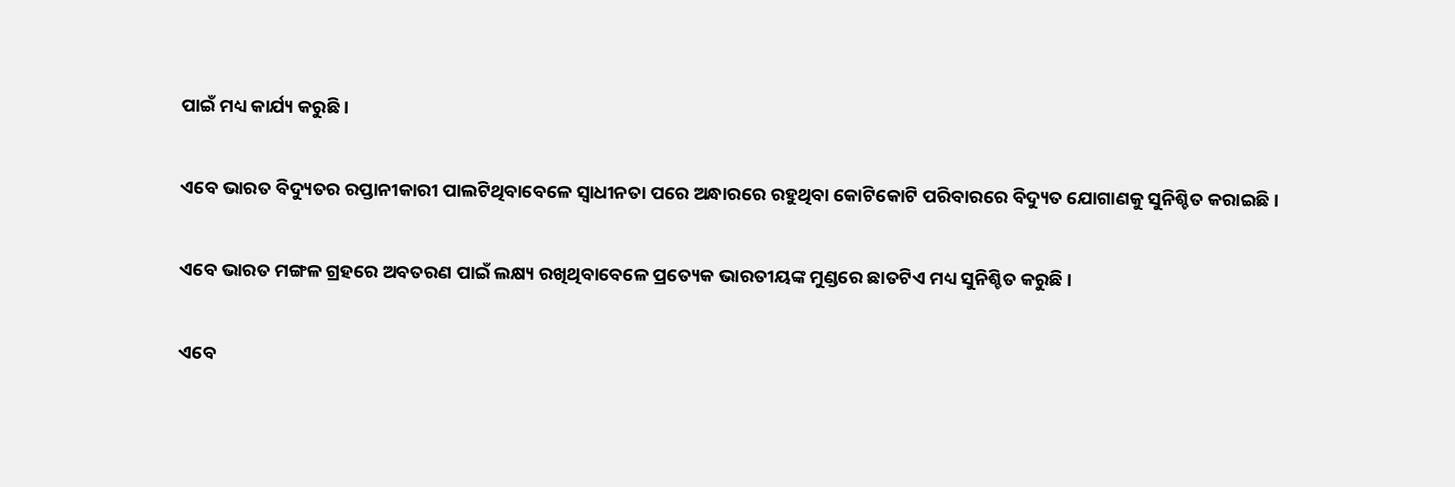ପାଇଁ ମଧ୍ୟ କାର୍ଯ୍ୟ କରୁଛି ।

ଏବେ ଭାରତ ବିଦ୍ୟୁତର ରପ୍ତାନୀକାରୀ ପାଲଟିଥିବାବେଳେ ସ୍ୱାଧୀନତା ପରେ ଅନ୍ଧାରରେ ରହୁଥିବା କୋଟିକୋଟି ପରିବାରରେ ବିଦ୍ୟୁତ ଯୋଗାଣକୁ ସୁନିଶ୍ଚିତ କରାଇଛି ।

ଏବେ ଭାରତ ମଙ୍ଗଳ ଗ୍ରହରେ ଅବତରଣ ପାଇଁ ଲକ୍ଷ୍ୟ ରଖିଥିବାବେଳେ ପ୍ରତ୍ୟେକ ଭାରତୀୟଙ୍କ ମୁଣ୍ଡରେ ଛାତଟିଏ ମଧ୍ୟ ସୁନିଶ୍ଚିତ କରୁଛି ।

ଏବେ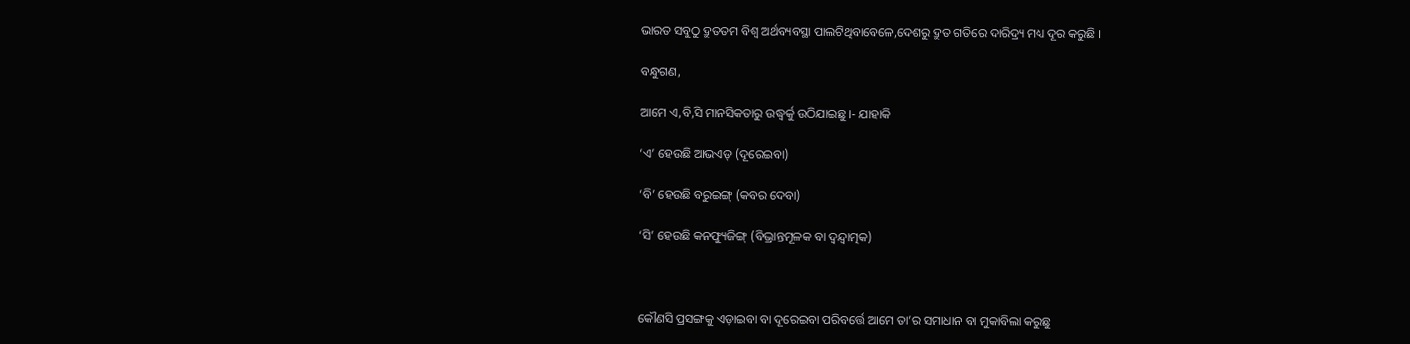ଭାରତ ସବୁଠୁ ଦ୍ରୁତତମ ବିଶ୍ୱ ଅର୍ଥବ୍ୟବସ୍ଥା ପାଲଟିଥିବାବେଳେ,ଦେଶରୁ ଦ୍ରୁତ ଗତିରେ ଦାରିଦ୍ର୍ୟ ମଧ୍ୟ ଦୂର କରୁଛି ।

ବନ୍ଧୁଗଣ,

ଆମେ ଏ,ବି,ସି ମାନସିକତାରୁ ଉଦ୍ଧ୍ୱର୍କୁ ଉଠିଯାଇଛୁ ।- ଯାହାକି

‘ଏ’ ହେଉଛି ଆଭଏଡ୍ (ଦୂରେଇବା)

‘ବି’ ହେଉଛି ବରୁଇଙ୍ଗ୍ (କବର ଦେବା)

‘ସି’ ହେଉଛି କନଫ୍ୟୁଜିଙ୍ଗ୍ (ବିଭ୍ରାନ୍ତମୂଳକ ବା ଦ୍ୱନ୍ଦ୍ୱାତ୍ମକ)



କୌଣସି ପ୍ରସଙ୍ଗକୁ ଏଡ଼ାଇବା ବା ଦୂରେଇବା ପରିବର୍ତ୍ତେ ଆମେ ତା’ର ସମାଧାନ ବା ମୁକାବିଲା କରୁଛୁ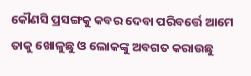କୌଣସି ପ୍ରସଙ୍ଗକୁ କବର ଦେବା ପରିବର୍ତ୍ତେ ଆମେ ତାକୁ ଖୋଳୁଛୁ ଓ ଲୋକଙ୍କୁ ଅବଗତ କରାଉଛୁ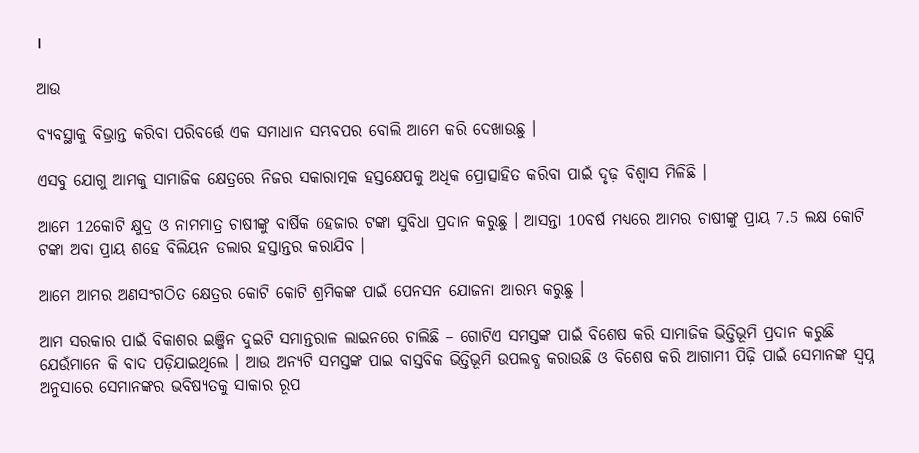।

ଆଉ

ବ୍ୟବସ୍ଥାକୁ ବିଭ୍ରାନ୍ତ କରିବା ପରିବର୍ତ୍ତେ ଏକ ସମାଧାନ ସମ୍ଭବପର ବୋଲି ଆମେ କରି ଦେଖାଉଛୁ ।

ଏସବୁ ଯୋଗୁ ଆମକୁ ସାମାଜିକ କ୍ଷେତ୍ରରେ ନିଜର ସକାରାତ୍ମକ ହସ୍ତକ୍ଷେପକୁ ଅଧିକ ପ୍ରୋତ୍ସାହିତ କରିବା ପାଇଁ ଦୃଢ଼ ବିଶ୍ୱାସ ମିଳିଛି ।

ଆମେ 12କୋଟି କ୍ଷୁଦ୍ର ଓ ନାମମାତ୍ର ଚାଷୀଙ୍କୁ ବାର୍ଷିକ 6ହଜାର ଟଙ୍କା ସୁବିଧା ପ୍ରଦାନ କରୁଛୁ । ଆସନ୍ତା 10ବର୍ଷ ମଧ୍ୟରେ ଆମର ଚାଷୀଙ୍କୁ ପ୍ରାୟ 7.5 ଲକ୍ଷ କୋଟି ଟଙ୍କା ଅବା ପ୍ରାୟ ଶହେ ବିଲିୟନ ଡଲାର ହସ୍ତାନ୍ତର କରାଯିବ ।

ଆମେ ଆମର ଅଣସଂଗଠିତ କ୍ଷେତ୍ରର କୋଟି କୋଟି ଶ୍ରମିକଙ୍କ ପାଇଁ ପେନସନ ଯୋଜନା ଆରମ୍ଭ କରୁଛୁ ।

ଆମ ସରକାର ପାଇଁ ବିକାଶର ଇଞ୍ଜିନ ଦୁଇଟି ସମାନ୍ତରାଳ ଲାଇନରେ ଚାଲିଛି – ଗୋଟିଏ ସମସ୍ତଙ୍କ ପାଇଁ ବିଶେଷ କରି ସାମାଜିକ ଭିତ୍ତିଭୂମି ପ୍ରଦାନ କରୁଛି ଯେଉଁମାନେ କି ବାଦ ପଡ଼ିଯାଇଥିଲେ । ଆଉ ଅନ୍ୟଟି ସମସ୍ତଙ୍କ ପାଇ ବାସ୍ତବିକ ଭିତ୍ତିଭୂମି ଉପଲବ୍ଧ କରାଉଛି ଓ ବିଶେଷ କରି ଆଗାମୀ ପିଢ଼ି ପାଇଁ ସେମାନଙ୍କ ସ୍ୱପ୍ନ ଅନୁସାରେ ସେମାନଙ୍କର ଭବିଷ୍ୟତକୁ ସାକାର ରୂପ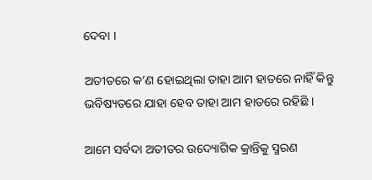ଦେବା ।

ଅତୀତରେ କ’ଣ ହୋଇଥିଲା ତାହା ଆମ ହାତରେ ନାହିଁ କିନ୍ତୁ ଭବିଷ୍ୟତରେ ଯାହା ହେବ ତାହା ଆମ ହାତରେ ରହିଛି ।

ଆମେ ସର୍ବଦା ଅତୀତର ଉଦ୍ୟୋଗିକ କ୍ରାନ୍ତିକୁ ସ୍ମରଣ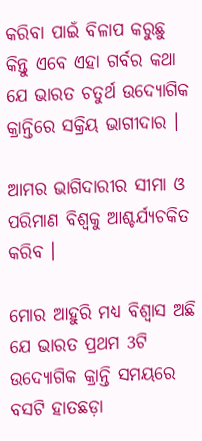କରିବା ପାଇଁ ବିଳାପ କରୁଛୁ କିନ୍ତୁ ଏବେ ଏହା ଗର୍ବର କଥା ଯେ ଭାରତ ଚତୁର୍ଥ ଉଦ୍ୟୋଗିକ କ୍ରାନ୍ତିରେ ସକ୍ରିୟ ଭାଗୀଦାର ।

ଆମର ଭାଗିଦାରୀର ସୀମା ଓ ପରିମାଣ ବିଶ୍ୱକୁ ଆଶ୍ଚର୍ଯ୍ୟଚକିତ କରିବ ।

ମୋର ଆହୁରି ମଧ୍ୟ ବିଶ୍ୱାସ ଅଛି ଯେ ଭାରତ ପ୍ରଥମ 3ଟି ଉଦ୍ୟୋଗିକ କ୍ରାନ୍ତି ସମୟରେ ବସଟି ହାତଛଡ଼ା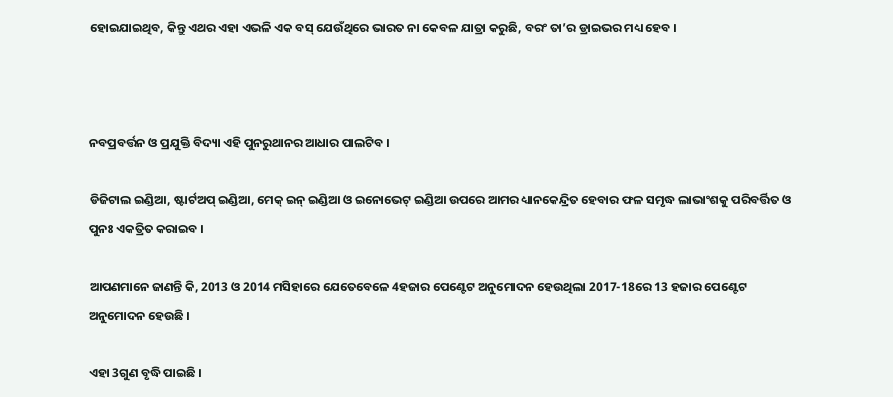ହୋଇଯାଇଥିବ, କିନ୍ତୁ ଏଥର ଏହା ଏଭଳି ଏକ ବସ୍ ଯେଉଁଥିରେ ଭାରତ ନା କେବଳ ଯାତ୍ରା କରୁଛି, ବରଂ ତା’ର ଡ୍ରାଇଭର ମଧ୍ୟ ହେବ ।



ନବପ୍ରବର୍ତ୍ତନ ଓ ପ୍ରଯୁକ୍ତି ବିଦ୍ୟା ଏହି ପୁନରୁଥାନର ଆଧାର ପାଲଟିବ ।

ଡିଜିଟାଲ ଇଣ୍ଡିଆ, ଷ୍ଟାର୍ଟଅପ୍ ଇଣ୍ଡିଆ, ମେକ୍ ଇନ୍ ଇଣ୍ଡିଆ ଓ ଇନୋଭେଟ୍ ଇଣ୍ଡିଆ ଉପରେ ଆମର ଧ୍ୟାନକେନ୍ଦ୍ରିତ ହେବାର ଫଳ ସମୃଦ୍ଧ ଲାଭାଂଶକୁ ପରିବର୍ତ୍ତିତ ଓ ପୁନଃ ଏକତ୍ରିତ କରାଇବ ।

ଆପଣମାନେ ଜାଣନ୍ତି କି, 2013 ଓ 2014 ମସିହାରେ ଯେତେବେଳେ 4ହଜାର ପେଣ୍ଟେଟ ଅନୁମୋଦନ ହେଉଥିଲା 2017-18ରେ 13 ହଜାର ପେଣ୍ଟେଟ ଅନୁମୋଦନ ହେଉଛି ।

ଏହା 3ଗୁଣ ବୃଦ୍ଧି ପାଇଛି ।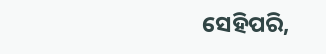ସେହିପରି,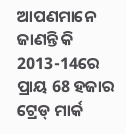ଆପଣମାନେ ଜାଣନ୍ତି କି 2013-14ରେ ପ୍ରାୟ 68 ହଜାର ଟ୍ରେଡ୍ ମାର୍କ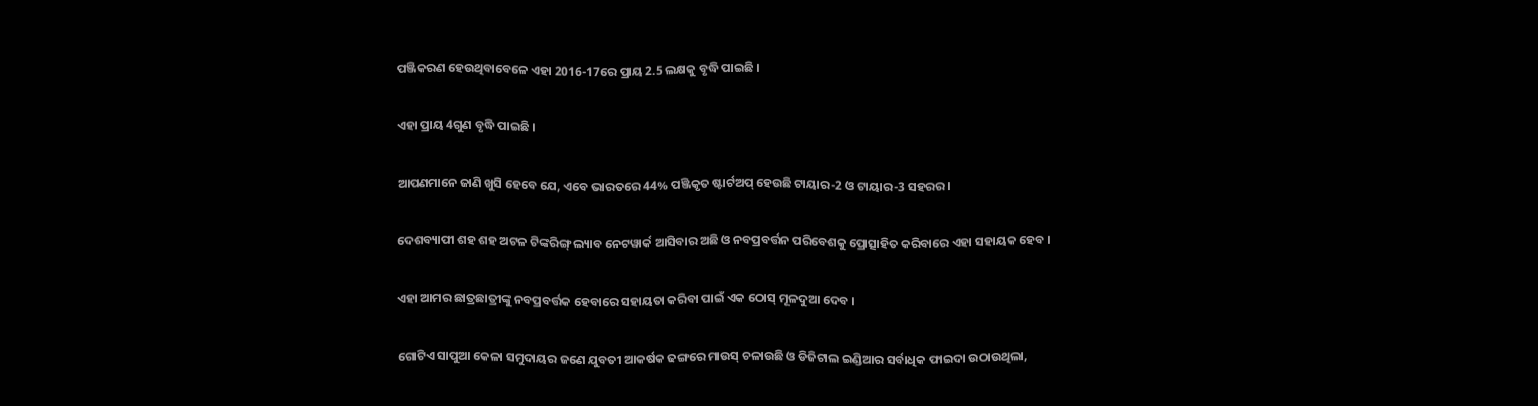ପଞ୍ଜିକରଣ ହେଉଥିବାବେଳେ ଏହା 2016-17ରେ ପ୍ରାୟ 2.5 ଲକ୍ଷକୁ ବୃଦ୍ଧି ପାଇଛି ।

ଏହା ପ୍ରାୟ 4ଗୁଣ ବୃଦ୍ଧି ପାଇଛି ।

ଆପଣମାନେ ଜାଣି ଖୁସି ହେବେ ଯେ, ଏବେ ଭାରତରେ 44% ପଞ୍ଜିକୃତ ଷ୍ଟାର୍ଟଅପ୍ ହେଉଛି ଟାୟାର-2 ଓ ଟାୟାର-3 ସହରର ।

ଦେଶବ୍ୟାପୀ ଶହ ଶହ ଅଟଳ ଟିଙ୍କରିଙ୍ଗ୍ ଲ୍ୟାବ ନେଟୱାର୍କ ଆସିବାର ଅଛି ଓ ନବପ୍ରବର୍ତ୍ତନ ପରିବେଶକୁ ପ୍ରୋତ୍ସାହିତ କରିବାରେ ଏହା ସହାୟକ ହେବ ।

ଏହା ଆମର ଛାତ୍ରଛାତ୍ରୀଙ୍କୁ ନବପ୍ରବର୍ତ୍ତକ ହେବାରେ ସହାୟତା କରିବା ପାଇଁ ଏକ ଠୋସ୍ ମୂଳଦୁଆ ଦେବ ।

ଗୋଟିଏ ସାପୁଆ କେଳା ସମୁଦାୟର ଜଣେ ଯୁବତୀ ଆକର୍ଷକ ଢଙ୍ଗରେ ମାଉସ୍ ଚଳାଉଛି ଓ ଡିଜିଟାଲ ଇଣ୍ଡିଆର ସର୍ବାଧିକ ଫାଇଦା ଉଠାଉଥିଲା,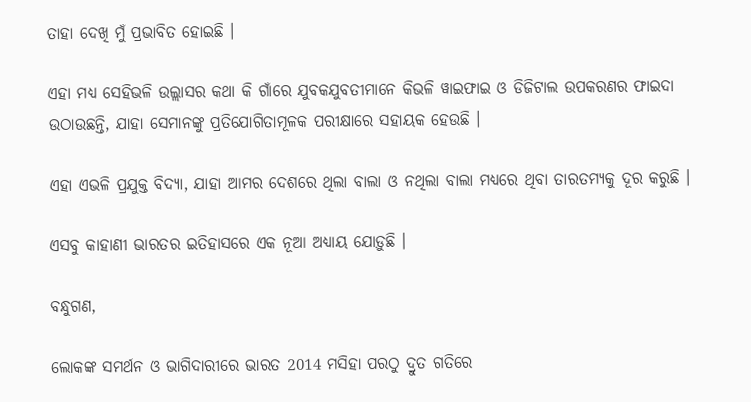ତାହା ଦେଖି ମୁଁ ପ୍ରଭାବିତ ହୋଇଛି ।

ଏହା ମଧ୍ୟ ସେହିଭଳି ଉଲ୍ଲାସର କଥା କି ଗାଁରେ ଯୁବକଯୁବତୀମାନେ କିଭଳି ୱାଇଫାଇ ଓ ଡିଜିଟାଲ ଉପକରଣର ଫାଇଦା ଉଠାଉଛନ୍ତି, ଯାହା ସେମାନଙ୍କୁ ପ୍ରତିଯୋଗିତାମୂଳକ ପରୀକ୍ଷାରେ ସହାୟକ ହେଉଛି ।

ଏହା ଏଭଳି ପ୍ରଯୁକ୍ତ ବିଦ୍ୟା, ଯାହା ଆମର ଦେଶରେ ଥିଲା ବାଲା ଓ ନଥିଲା ବାଲା ମଧ୍ୟରେ ଥିବା ତାରତମ୍ୟକୁ ଦୂର କରୁଛି ।

ଏସବୁ କାହାଣୀ ଭାରତର ଇତିହାସରେ ଏକ ନୂଆ ଅଧ୍ୟାୟ ଯୋଡ଼ୁଛି ।

ବନ୍ଧୁଗଣ,

ଲୋକଙ୍କ ସମର୍ଥନ ଓ ଭାଗିଦାରୀରେ ଭାରତ 2014 ମସିହା ପରଠୁ ଦ୍ରୁତ ଗତିରେ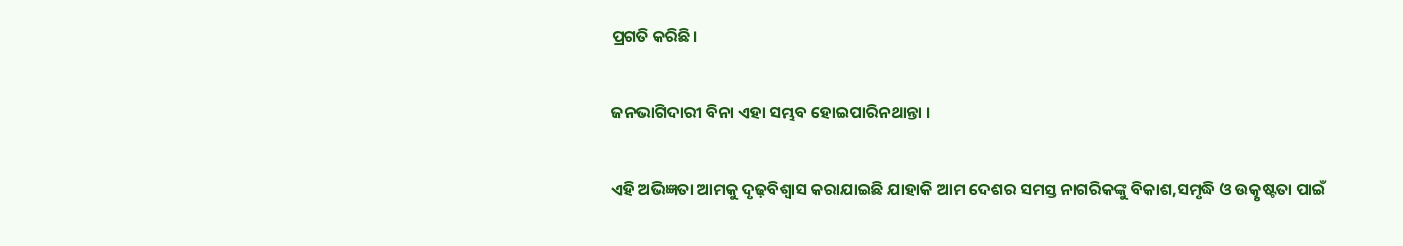ପ୍ରଗତି କରିଛି।

ଜନଭାଗିଦାରୀ ବିନା ଏହା ସମ୍ଭବ ହୋଇପାରିନଥାନ୍ତା ।

ଏହି ଅଭିଜ୍ଞତା ଆମକୁ ଦୃଢ଼ବିଶ୍ୱାସ କରାଯାଇଛି ଯାହାକି ଆମ ଦେଶର ସମସ୍ତ ନାଗରିକଙ୍କୁ ବିକାଶ,ସମୃଦ୍ଧି ଓ ଉତ୍କୃଷ୍ଟତା ପାଇଁ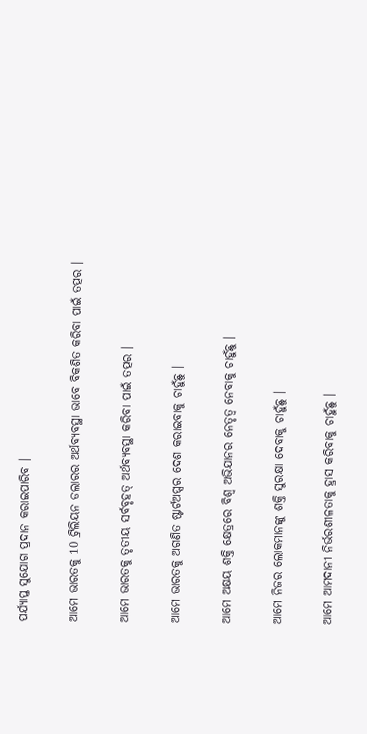ପର୍ଯ୍ୟାପ୍ତ ସୁଯୋଗ ପ୍ରଦାନ କରାଇପାରିବ ।

ଆମେ ଭାରତକୁ 10 ଟ୍ରିଲିୟନ ଡଲାରର ଅର୍ଥବ୍ୟବସ୍ଥା ଭାବେ ବିକଶିତ କରିବା ପାଇଁ ତତ୍ପର ।

ଆମେ ଭାରତକୁ ତୃତୀୟ ସର୍ବବୃହତ୍ ଅର୍ଥବ୍ୟବସ୍ଥା କରିବା ପାଇଁ ତତ୍ପର ।

ଆମେ ଭାରତକୁ ଅଗଣିତ ଷ୍ଟାର୍ଟଅପ୍ସର ଦେଶ କରାଇବାକୁ ଚାହୁଁଛୁ ।

ଆମେ ଅକ୍ଷୟ ଶକ୍ତି କ୍ଷେତ୍ରରେ ବିଶ୍ୱ ଅଭିଯାନର ନେତୃତ୍ୱ ନେବାକୁ ଚାହୁଁଛୁ ।

ଆମେ ନିଜର ଲୋକମାନଙ୍କୁ ଶକ୍ତି ସୁରକ୍ଷା ଦେବାକୁ ଚାହୁଁଛୁ ।

ଆମେ ଆମଦାନୀ ନିର୍ଭରଶୀଳତାକୁ ହ୍ରାସ କରିବାକୁ ଚାହୁଁଛୁ ।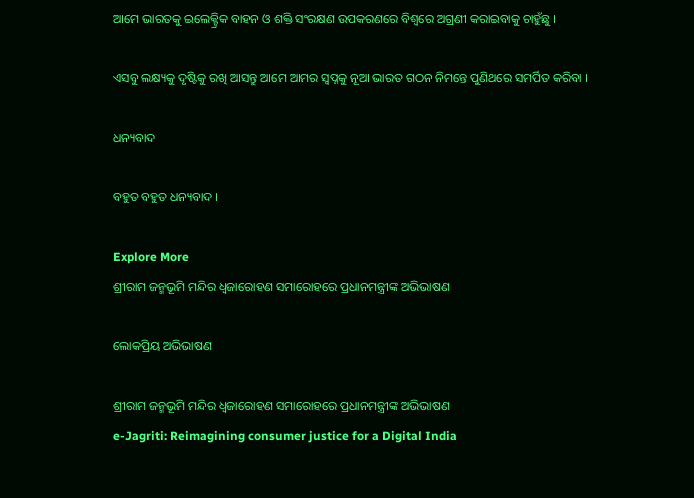ଆମେ ଭାରତକୁ ଇଲେକ୍ଟ୍ରିକ ବାହନ ଓ ଶକ୍ତି ସଂରକ୍ଷଣ ଉପକରଣରେ ବିଶ୍ୱରେ ଅଗ୍ରଣୀ କରାଇବାକୁ ଚାହୁଁଛୁ ।

ଏସବୁ ଲକ୍ଷ୍ୟକୁ ଦୃଷ୍ଟିକୁ ରଖି ଆସନ୍ତୁ ଆମେ ଆମର ସ୍ୱପ୍ନକୁ ନୂଆ ଭାରତ ଗଠନ ନିମନ୍ତେ ପୁଣିଥରେ ସମର୍ପିତ କରିବା ।

ଧନ୍ୟବାଦ

ବହୁତ ବହୁତ ଧନ୍ୟବାଦ ।

Explore More
ଶ୍ରୀରାମ ଜନ୍ମଭୂମି ମନ୍ଦିର ଧ୍ଵଜାରୋହଣ ସମାରୋହରେ ପ୍ରଧାନମନ୍ତ୍ରୀଙ୍କ ଅଭିଭାଷଣ

ଲୋକପ୍ରିୟ ଅଭିଭାଷଣ

ଶ୍ରୀରାମ ଜନ୍ମଭୂମି ମନ୍ଦିର ଧ୍ଵଜାରୋହଣ ସମାରୋହରେ ପ୍ରଧାନମନ୍ତ୍ରୀଙ୍କ ଅଭିଭାଷଣ
e-Jagriti: Reimagining consumer justice for a Digital India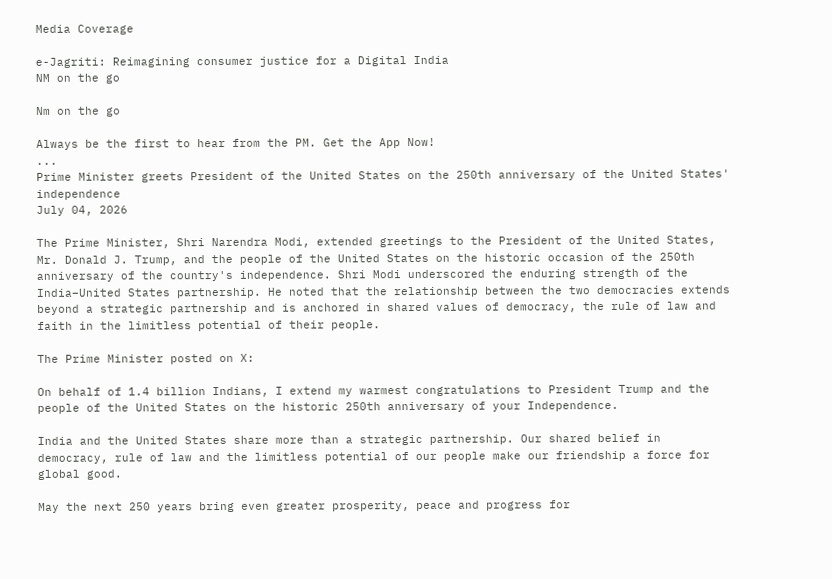Media Coverage

e-Jagriti: Reimagining consumer justice for a Digital India
NM on the go

Nm on the go

Always be the first to hear from the PM. Get the App Now!
...
Prime Minister greets President of the United States on the 250th anniversary of the United States' independence
July 04, 2026

The Prime Minister, Shri Narendra Modi, extended greetings to the President of the United States, Mr. Donald J. Trump, and the people of the United States on the historic occasion of the 250th anniversary of the country's independence. Shri Modi underscored the enduring strength of the India–United States partnership. He noted that the relationship between the two democracies extends beyond a strategic partnership and is anchored in shared values of democracy, the rule of law and faith in the limitless potential of their people.

The Prime Minister posted on X:

On behalf of 1.4 billion Indians, I extend my warmest congratulations to President Trump and the people of the United States on the historic 250th anniversary of your Independence.

India and the United States share more than a strategic partnership. Our shared belief in democracy, rule of law and the limitless potential of our people make our friendship a force for global good.

May the next 250 years bring even greater prosperity, peace and progress for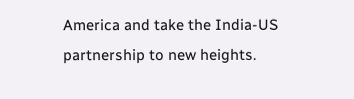America and take the India-US partnership to new heights.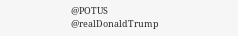@POTUS
@realDonaldTrump